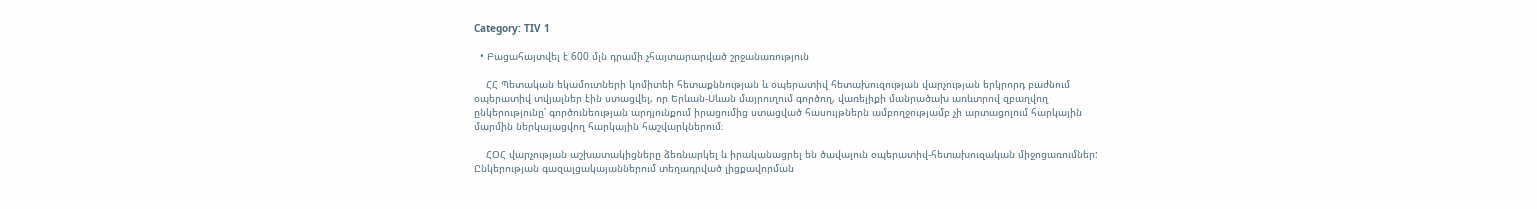Category: TIV 1

  • Բացահայտվել է 600 մլն դրամի չհայտարարված շրջանառություն

    ՀՀ Պետական եկամուտների կոմիտեի հետաքննության և օպերատիվ հետախուզության վարչության երկրորդ բաժնում օպերատիվ տվյալներ էին ստացվել, որ Երևան-Սևան մայրուղում գործող, վառելիքի մանրածախ առևտրով զբաղվող ընկերությունը՝ գործունեության արդյունքում իրացումից ստացված հասույթներն ամբողջությամբ չի արտացոլում հարկային մարմին ներկայացվող հարկային հաշվարկներում։

    ՀՕՀ վարչության աշխատակիցները ձեռնարկել և իրականացրել են ծավալուն օպերատիվ-հետախուզական միջոցառումներ: Ընկերության գազալցակայաններում տեղադրված լիցքավորման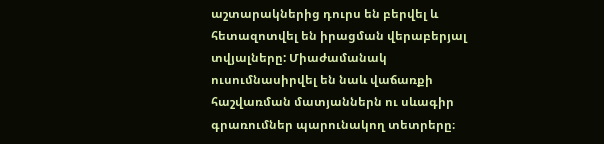աշտարակներից դուրս են բերվել և հետազոտվել են իրացման վերաբերյալ տվյալները: Միաժամանակ ուսումնասիրվել են նաև վաճառքի հաշվառման մատյաններն ու սևագիր գրառումներ պարունակող տետրերը։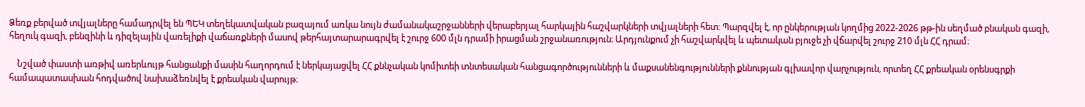Ձեռք բերված տվյալները համադրվել են ՊԵԿ տեղեկատվական բազայում առկա նույն ժամանակաշրջանների վերաբերյալ հարկային հաշվարկների տվյալների հետ: Պարզվել է, որ ընկերության կողմից 2022-2026 թթ-ին սեղմած բնական գազի, հեղուկ գազի, բենզինի և դիզելային վառելիքի վաճառքների մասով թերհայտարարագրվել է շուրջ 600 մլն դրամի իրացման շրջանառություն։ Արդյունքում չի հաշվարկվել և պետական բյուջե չի վճարվել շուրջ 210 մլն ՀՀ դրամ։

    Նշված փաստի առթիվ առերևույթ հանցանքի մասին հաղորդում է ներկայացվել ՀՀ քննչական կոմիտեի տնտեսական հանցագործությունների և մաքսանենգությունների քննության գլխավոր վարչություն, որտեղ ՀՀ քրեական օրենսգրքի համապատասխան հոդվածով նախաձեռնվել է քրեական վարույթ։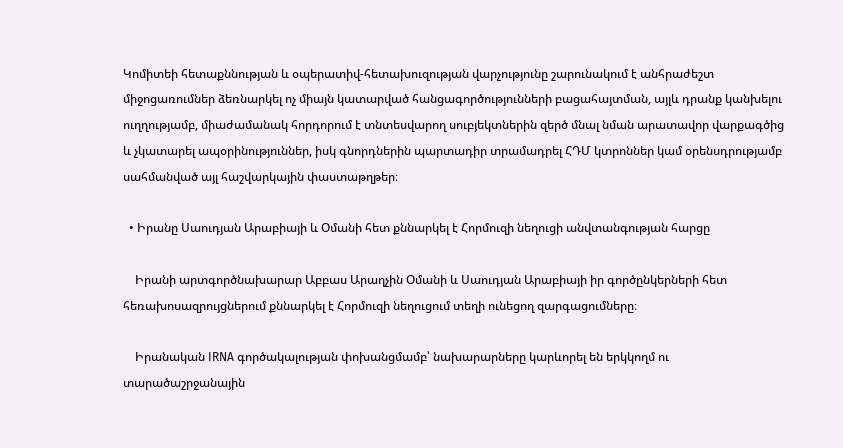Կոմիտեի հետաքննության և օպերատիվ-հետախուզության վարչությունը շարունակում է անհրաժեշտ միջոցառումներ ձեռնարկել ոչ միայն կատարված հանցագործությունների բացահայտման, այլև դրանք կանխելու ուղղությամբ, միաժամանակ հորդորում է տնտեսվարող սուբյեկտներին զերծ մնալ նման արատավոր վարքագծից և չկատարել ապօրինություններ, իսկ գնորդներին պարտադիր տրամադրել ՀԴՄ կտրոններ կամ օրենսդրությամբ սահմանված այլ հաշվարկային փաստաթղթեր։

  • Իրանը Սաուդյան Արաբիայի և Օմանի հետ քննարկել է Հորմուզի նեղուցի անվտանգության հարցը

    Իրանի արտգործնախարար Աբբաս Արաղչին Օմանի և Սաուդյան Արաբիայի իր գործընկերների հետ հեռախոսազրույցներում քննարկել է Հորմուզի նեղուցում տեղի ունեցող զարգացումները։

    Իրանական IRNA գործակալության փոխանցմամբ՝ նախարարները կարևորել են երկկողմ ու տարածաշրջանային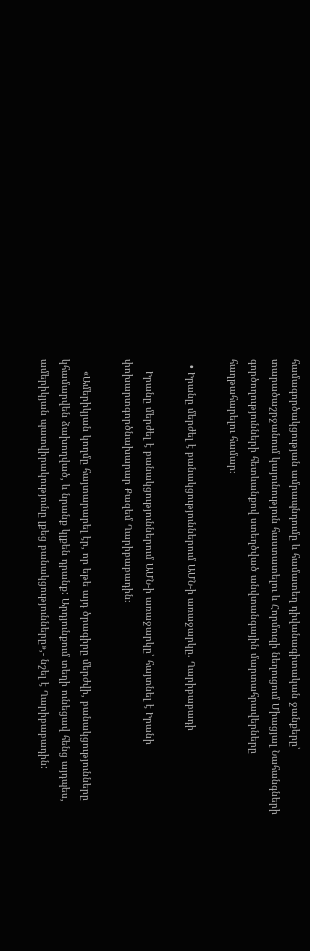համագործակցության ամրապնդումը և համատեղ դիվանագիտական ջանքերը՝ տարածաշրջանում կայունություն հաստատելու և Հորմուզի նեղուցում Միացյալ Նահանգների գործողությունների հետևանքով ստեղծված անվտանգային մարտահրավերները հաղթահարելու համար։

  • Իրանը մերժել է բանակցություններում ԱՄՆ-ի առաջարկը. Ղարիբաբադի

    Իրանը մերժել է բանակցություններում ԱՄՆ-ի առաջարկը՝ հայտնել է Իրանի փոխարտգործնախարար Քազեմ Ղարիբաբադին։

    «Ամերիկյան կողմը հայտարարել էր, որ եթե այդ ծրագիրը մերժվի, բանակցությունները կհամարվեն ձախողված, և նրանք կլքեն դրանք: Արդյունքում տեղի ունեցավ հենց այդպես, ամերիկյան պատվիրակությունը լքեց բանակցությունները»,- նշել է Ղարիբաբադին: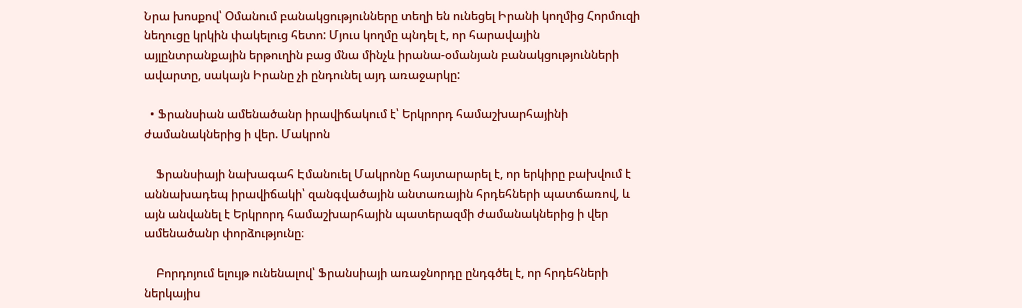Նրա խոսքով՝ Օմանում բանակցությունները տեղի են ունեցել Իրանի կողմից Հորմուզի նեղուցը կրկին փակելուց հետո: Մյուս կողմը պնդել է, որ հարավային այլընտրանքային երթուղին բաց մնա մինչև իրանա-օմանյան բանակցությունների ավարտը, սակայն Իրանը չի ընդունել այդ առաջարկը:

  • Ֆրանսիան ամենածանր իրավիճակում է՝ Երկրորդ համաշխարհայինի ժամանակներից ի վեր. Մակրոն

    Ֆրանսիայի նախագահ Էմանուել Մակրոնը հայտարարել է, որ երկիրը բախվում է աննախադեպ իրավիճակի՝ զանգվածային անտառային հրդեհների պատճառով, և այն անվանել է Երկրորդ համաշխարհային պատերազմի ժամանակներից ի վեր ամենածանր փորձությունը։

    Բորդոյում ելույթ ունենալով՝ Ֆրանսիայի առաջնորդը ընդգծել է, որ հրդեհների ներկայիս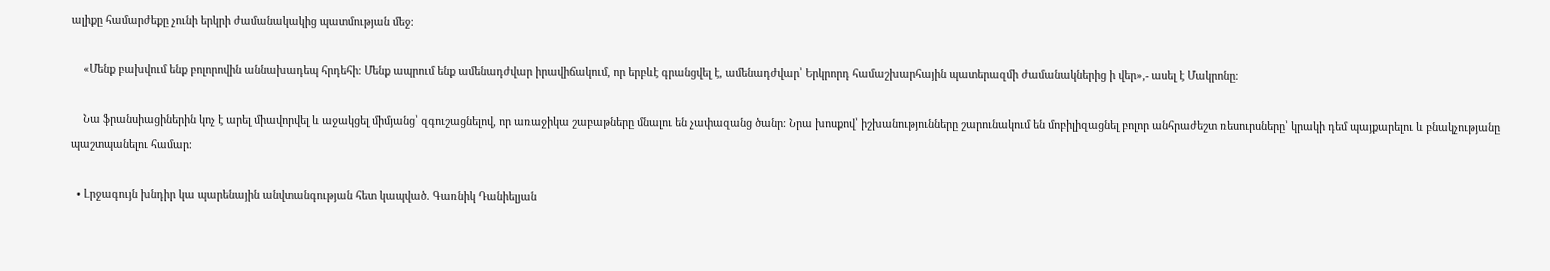ալիքը համարժեքը չունի երկրի ժամանակակից պատմության մեջ։

    «Մենք բախվում ենք բոլորովին աննախադեպ հրդեհի։ Մենք ապրում ենք ամենադժվար իրավիճակում, որ երբևէ գրանցվել է, ամենադժվար՝ Երկրորդ համաշխարհային պատերազմի ժամանակներից ի վեր»,- ասել է Մակրոնը։

    Նա ֆրանսիացիներին կոչ է արել միավորվել և աջակցել միմյանց՝ զգուշացնելով, որ առաջիկա շաբաթները մնալու են չափազանց ծանր։ Նրա խոսքով՝ իշխանությունները շարունակում են մոբիլիզացնել բոլոր անհրաժեշտ ռեսուրսները՝ կրակի դեմ պայքարելու և բնակչությանը պաշտպանելու համար։

  • Լրջագույն խնդիր կա պարենային անվտանգության հետ կապված. Գառնիկ Դանիելյան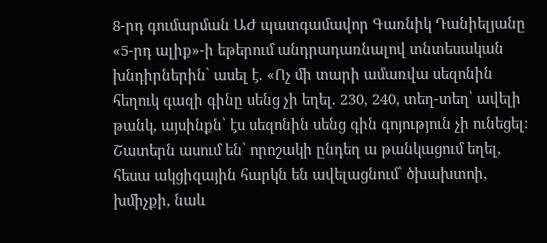8-րդ գումարման ԱԺ պատգամավոր Գառնիկ Դանիելյանը «5-րդ ալիք»-ի եթերում անդրադառնալով տնտեսական խնդիրներին՝ ասել է. «Ոչ մի տարի ամառվա սեզոնին հեղուկ գազի գինը սենց չի եղել. 230, 240, տեղ-տեղ՝ ավելի թանկ, այսինքն՝ էս սեզոնին սենց գին գոյություն չի ունեցել: Շատերն ասում են՝ որոշակի ընդեղ ա թանկացում եղել, հեսա ակցիզային հարկն են ավելացնում՝ ծխախտոի, խմիչքի, նաև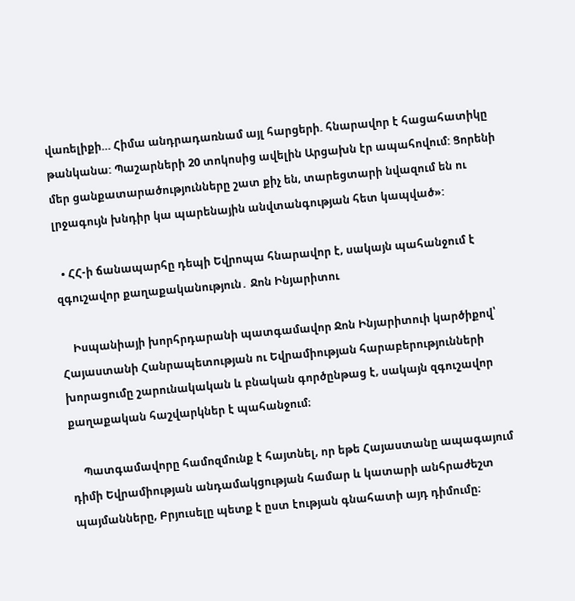վառելիքի… Հիմա անդրադառնամ այլ հարցերի. հնարավոր է հացահատիկը թանկանա: Պաշարների 20 տոկոսից ավելին Արցախն էր ապահովում: Ցորենի մեր ցանքատարածությունները շատ քիչ են, տարեցտարի նվազում են ու լրջագույն խնդիր կա պարենային անվտանգության հետ կապված»:

  • ՀՀ-ի ճանապարհը դեպի Եվրոպա հնարավոր է, սակայն պահանջում է զգուշավոր քաղաքականություն․ Ջոն Ինյարիտու

    Իսպանիայի խորհրդարանի պատգամավոր Ջոն Ինյարիտուի կարծիքով՝ Հայաստանի Հանրապետության ու Եվրամիության հարաբերությունների խորացումը շարունակական և բնական գործընթաց է, սակայն զգուշավոր քաղաքական հաշվարկներ է պահանջում։

    Պատգամավորը համոզմունք է հայտնել, որ եթե Հայաստանը ապագայում դիմի Եվրամիության անդամակցության համար և կատարի անհրաժեշտ պայմանները, Բրյուսելը պետք է ըստ էության գնահատի այդ դիմումը։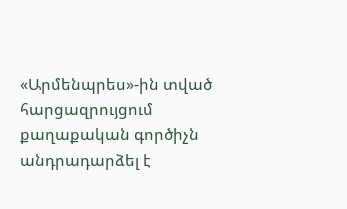«Արմենպրես»-ին տված հարցազրույցում քաղաքական գործիչն անդրադարձել է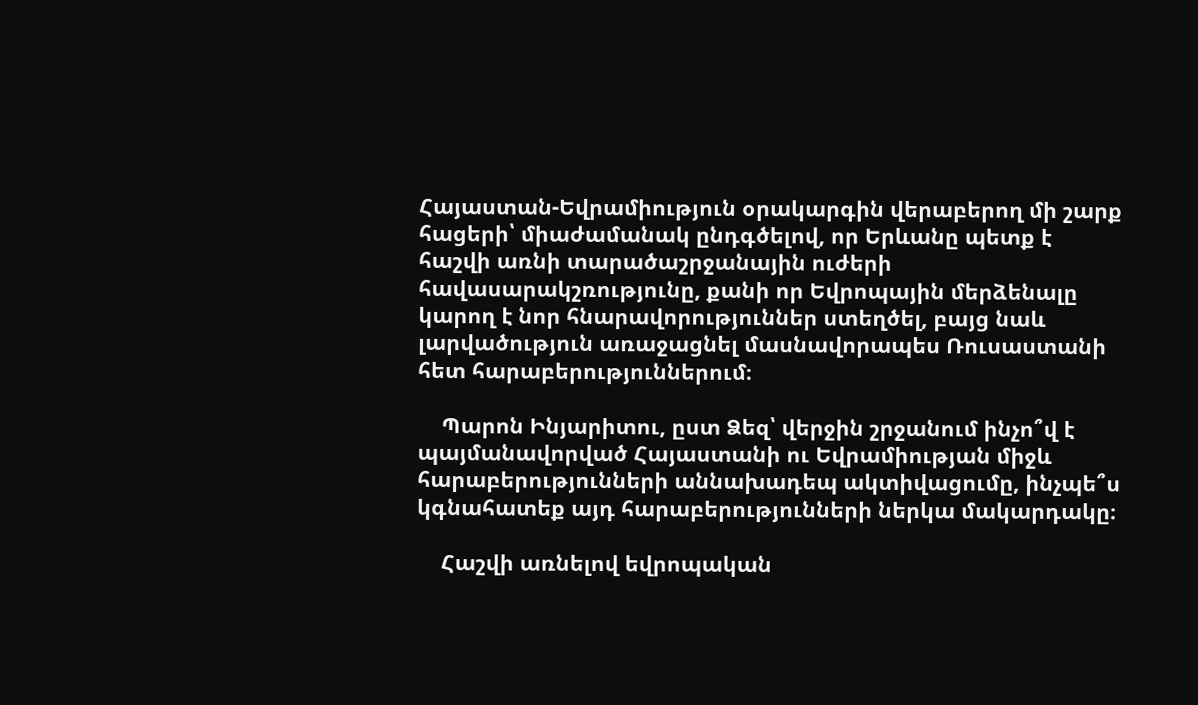Հայաստան-Եվրամիություն օրակարգին վերաբերող մի շարք հացերի՝ միաժամանակ ընդգծելով, որ Երևանը պետք է հաշվի առնի տարածաշրջանային ուժերի հավասարակշռությունը, քանի որ Եվրոպային մերձենալը կարող է նոր հնարավորություններ ստեղծել, բայց նաև լարվածություն առաջացնել մասնավորապես Ռուսաստանի հետ հարաբերություններում։

    Պարոն Ինյարիտու, ըստ Ձեզ՝ վերջին շրջանում ինչո՞վ է պայմանավորված Հայաստանի ու Եվրամիության միջև հարաբերությունների աննախադեպ ակտիվացումը, ինչպե՞ս կգնահատեք այդ հարաբերությունների ներկա մակարդակը։

    Հաշվի առնելով եվրոպական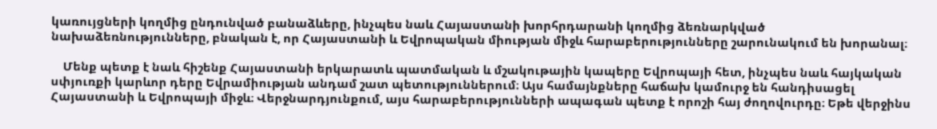կառույցների կողմից ընդունված բանաձևերը, ինչպես նաև Հայաստանի խորհրդարանի կողմից ձեռնարկված նախաձեռնությունները, բնական է, որ Հայաստանի և Եվրոպական միության միջև հարաբերությունները շարունակում են խորանալ։

    Մենք պետք է նաև հիշենք Հայաստանի երկարատև պատմական և մշակութային կապերը Եվրոպայի հետ, ինչպես նաև հայկական սփյուռքի կարևոր դերը Եվրամիության անդամ շատ պետություններում։ Այս համայնքները հաճախ կամուրջ են հանդիսացել Հայաստանի և Եվրոպայի միջև։ Վերջնարդյունքում, այս հարաբերությունների ապագան պետք է որոշի հայ ժողովուրդը։ Եթե վերջինս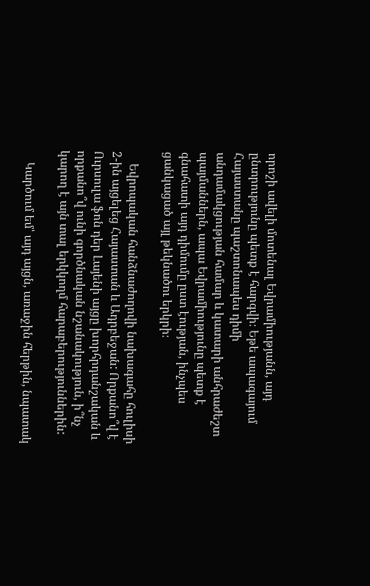որոշի ավելի մոտենալ Եվրամիությանն, այդ ընտրությունը պետք է հարգվի։ Եթե ապագայում Հայաստանը պաշտոնապես դիմի անդամակցության համար և կատարի անհրաժեշտ պայմաններն, ապա Եվրամիությունը պետք է գնահատի այդ դիմումը ըստ էության, ինչպես ցանկացած այլ թեկնածու երկրի։

    Եվրոպական հանձնաժողովի նախագահը հուլիսի 2-ին այցելեց Հայաստան և Ադրբեջան: Որքանո՞վ է Ուրսուլա ֆոն դեր Լայենի այցը խորհրդանշական և որքանո՞վ ունի գործնական նշանակություն, ի՞նչ կարող է այն տալ երկկողմ հարաբերություններին:

    Կարծում եմ՝ այդ այցն, առաջին հերթին, նպատակ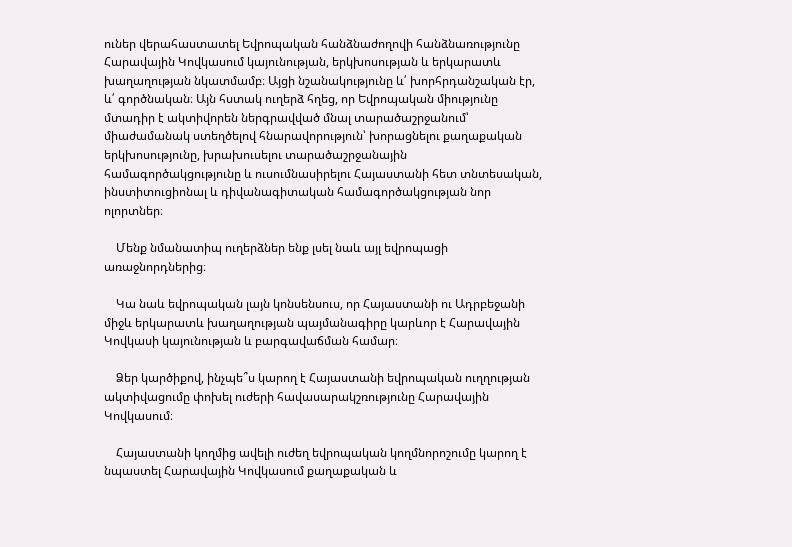ուներ վերահաստատել Եվրոպական հանձնաժողովի հանձնառությունը Հարավային Կովկասում կայունության, երկխոսության և երկարատև խաղաղության նկատմամբ։ Այցի նշանակությունը և՛ խորհրդանշական էր, և՛ գործնական։ Այն հստակ ուղերձ հղեց, որ Եվրոպական միությունը մտադիր է ակտիվորեն ներգրավված մնալ տարածաշրջանում՝ միաժամանակ ստեղծելով հնարավորություն՝ խորացնելու քաղաքական երկխոսությունը, խրախուսելու տարածաշրջանային համագործակցությունը և ուսումնասիրելու Հայաստանի հետ տնտեսական, ինստիտուցիոնալ և դիվանագիտական համագործակցության նոր ոլորտներ։

    Մենք նմանատիպ ուղերձներ ենք լսել նաև այլ եվրոպացի առաջնորդներից։

    Կա նաև եվրոպական լայն կոնսենսուս, որ Հայաստանի ու Ադրբեջանի միջև երկարատև խաղաղության պայմանագիրը կարևոր է Հարավային Կովկասի կայունության և բարգավաճման համար։

    Ձեր կարծիքով, ինչպե՞ս կարող է Հայաստանի եվրոպական ուղղության ակտիվացումը փոխել ուժերի հավասարակշռությունը Հարավային Կովկասում։

    Հայաստանի կողմից ավելի ուժեղ եվրոպական կողմնորոշումը կարող է նպաստել Հարավային Կովկասում քաղաքական և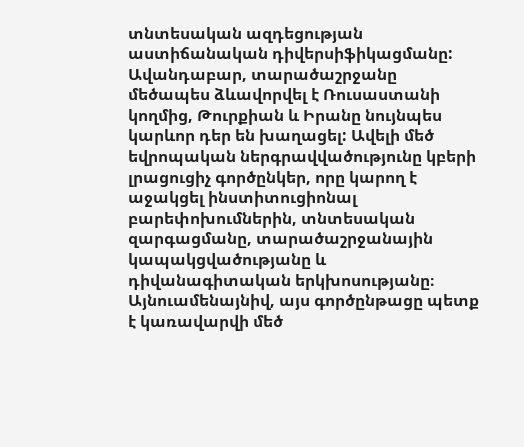տնտեսական ազդեցության աստիճանական դիվերսիֆիկացմանը: Ավանդաբար, տարածաշրջանը մեծապես ձևավորվել է Ռուսաստանի կողմից, Թուրքիան և Իրանը նույնպես կարևոր դեր են խաղացել: Ավելի մեծ եվրոպական ներգրավվածությունը կբերի լրացուցիչ գործընկեր, որը կարող է աջակցել ինստիտուցիոնալ բարեփոխումներին, տնտեսական զարգացմանը, տարածաշրջանային կապակցվածությանը և դիվանագիտական երկխոսությանը։ Այնուամենայնիվ, այս գործընթացը պետք է կառավարվի մեծ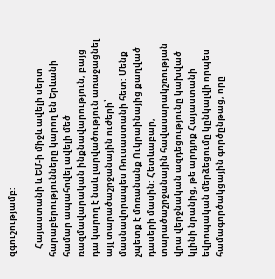զգուշությամբ:

    Հայաստանի և ԵՄ-ի միջև ավելի սերտ հարաբերությունները կարող են Երևանի համար ապահովել ավելի մեծ ռազմավարական ինքնավարություն, բայց դա կարող է նաև լարվածություն առաջացնել այլ տարածաշրջանային ուժերի՝ մասնավորապես Ռուսաստանի հետ: Մենք չպետք է մոռանանք Ուկրաինայից քաղված դասերի մասին: Հետևաբար, տարածաշրջանային հավասարակշռության վրա վերջնական ազդեցությունը կախված կլինի նրանից, թե արդյոք Հայաստանի եվրոպական մերձեցումը կընկալվի որպես համագործակցային գործընթաց, որը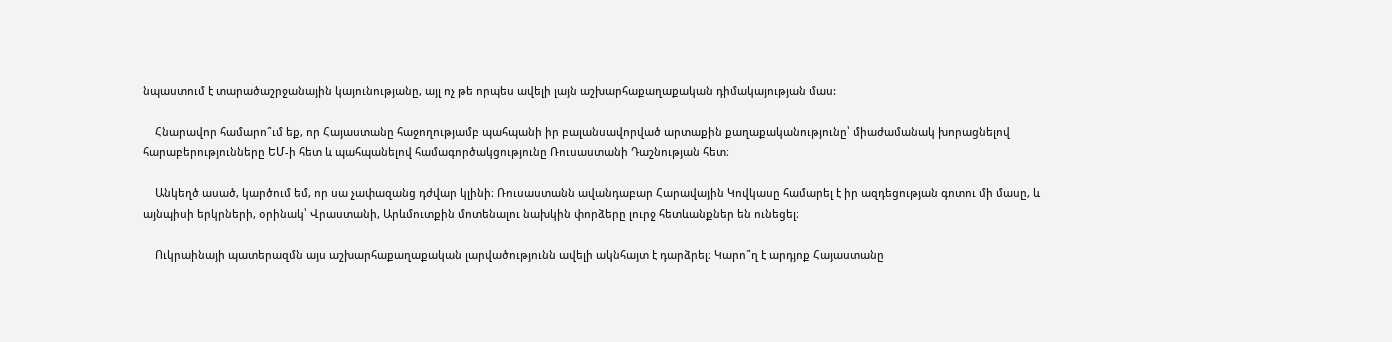նպաստում է տարածաշրջանային կայունությանը, այլ ոչ թե որպես ավելի լայն աշխարհաքաղաքական դիմակայության մաս:

    Հնարավոր համարո՞ւմ եք, որ Հայաստանը հաջողությամբ պահպանի իր բալանսավորված արտաքին քաղաքականությունը՝ միաժամանակ խորացնելով հարաբերությունները ԵՄ-ի հետ և պահպանելով համագործակցությունը Ռուսաստանի Դաշնության հետ։

    Անկեղծ ասած, կարծում եմ, որ սա չափազանց դժվար կլինի։ Ռուսաստանն ավանդաբար Հարավային Կովկասը համարել է իր ազդեցության գոտու մի մասը, և այնպիսի երկրների, օրինակ՝ Վրաստանի, Արևմուտքին մոտենալու նախկին փորձերը լուրջ հետևանքներ են ունեցել։

    Ուկրաինայի պատերազմն այս աշխարհաքաղաքական լարվածությունն ավելի ակնհայտ է դարձրել։ Կարո՞ղ է արդյոք Հայաստանը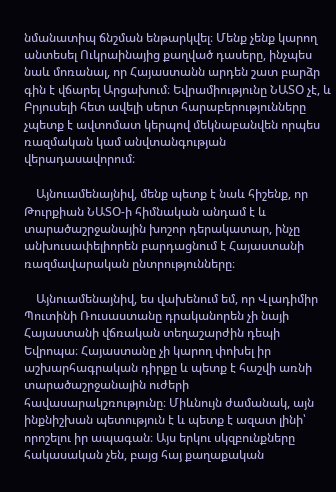նմանատիպ ճնշման ենթարկվել։ Մենք չենք կարող անտեսել Ուկրաինայից քաղված դասերը, ինչպես նաև մոռանալ, որ Հայաստանն արդեն շատ բարձր գին է վճարել Արցախում։ Եվրամիությունը ՆԱՏՕ չէ, և Բրյուսելի հետ ավելի սերտ հարաբերությունները չպետք է ավտոմատ կերպով մեկնաբանվեն որպես ռազմական կամ անվտանգության վերադասավորում։

    Այնուամենայնիվ, մենք պետք է նաև հիշենք, որ Թուրքիան ՆԱՏՕ-ի հիմնական անդամ է և տարածաշրջանային խոշոր դերակատար, ինչը անխուսափելիորեն բարդացնում է Հայաստանի ռազմավարական ընտրությունները։

    Այնուամենայնիվ, ես վախենում եմ, որ Վլադիմիր Պուտինի Ռուսաստանը դրականորեն չի նայի Հայաստանի վճռական տեղաշարժին դեպի Եվրոպա։ Հայաստանը չի կարող փոխել իր աշխարհագրական դիրքը և պետք է հաշվի առնի տարածաշրջանային ուժերի հավասարակշռությունը։ Միևնույն ժամանակ, այն ինքնիշխան պետություն է և պետք է ազատ լինի՝ որոշելու իր ապագան։ Այս երկու սկզբունքները հակասական չեն, բայց հայ քաղաքական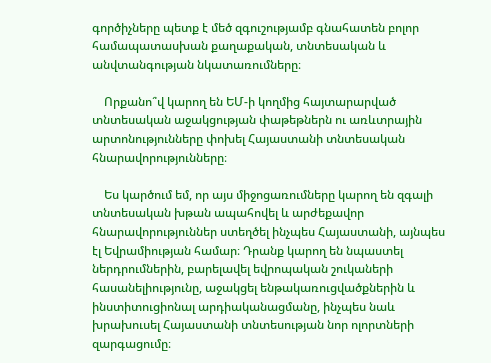գործիչները պետք է մեծ զգուշությամբ գնահատեն բոլոր համապատասխան քաղաքական, տնտեսական և անվտանգության նկատառումները։

    Որքանո՞վ կարող են ԵՄ-ի կողմից հայտարարված տնտեսական աջակցության փաթեթներն ու առևտրային արտոնությունները փոխել Հայաստանի տնտեսական հնարավորությունները։

    Ես կարծում եմ, որ այս միջոցառումները կարող են զգալի տնտեսական խթան ապահովել և արժեքավոր հնարավորություններ ստեղծել ինչպես Հայաստանի, այնպես էլ Եվրամիության համար։ Դրանք կարող են նպաստել ներդրումներին, բարելավել եվրոպական շուկաների հասանելիությունը, աջակցել ենթակառուցվածքներին և ինստիտուցիոնալ արդիականացմանը, ինչպես նաև խրախուսել Հայաստանի տնտեսության նոր ոլորտների զարգացումը։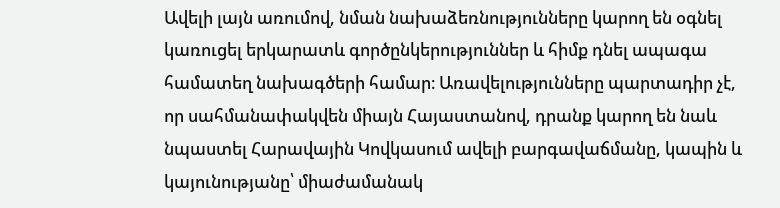Ավելի լայն առումով, նման նախաձեռնությունները կարող են օգնել կառուցել երկարատև գործընկերություններ և հիմք դնել ապագա համատեղ նախագծերի համար։ Առավելությունները պարտադիր չէ, որ սահմանափակվեն միայն Հայաստանով, դրանք կարող են նաև նպաստել Հարավային Կովկասում ավելի բարգավաճմանը, կապին և կայունությանը՝ միաժամանակ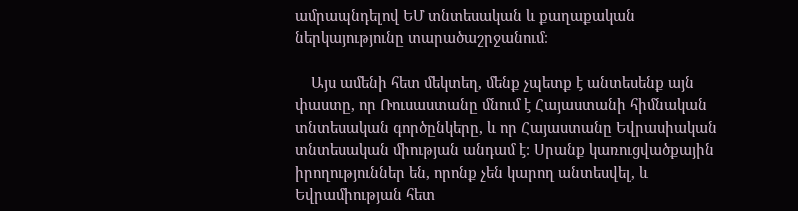ամրապնդելով ԵՄ տնտեսական և քաղաքական ներկայությունը տարածաշրջանում։

    Այս ամենի հետ մեկտեղ, մենք չպետք է անտեսենք այն փաստը, որ Ռուսաստանը մնում է Հայաստանի հիմնական տնտեսական գործընկերը, և որ Հայաստանը Եվրասիական տնտեսական միության անդամ է։ Սրանք կառուցվածքային իրողություններ են, որոնք չեն կարող անտեսվել, և Եվրամիության հետ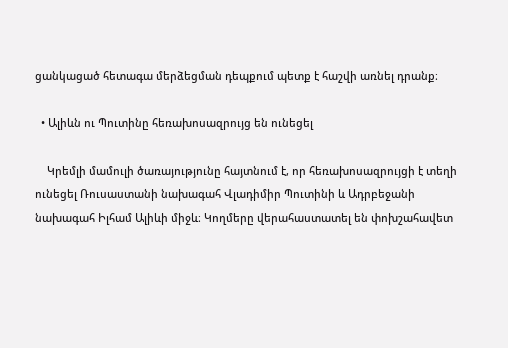ցանկացած հետագա մերձեցման դեպքում պետք է հաշվի առնել դրանք։

  • Ալիևն ու Պուտինը հեռախոսազրույց են ունեցել

    Կրեմլի մամուլի ծառայությունը հայտնում է, որ հեռախոսազրույցի է տեղի ունեցել Ռուսաստանի նախագահ Վլադիմիր Պուտինի և Ադրբեջանի նախագահ Իլհամ Ալիևի միջև։ Կողմերը վերահաստատել են փոխշահավետ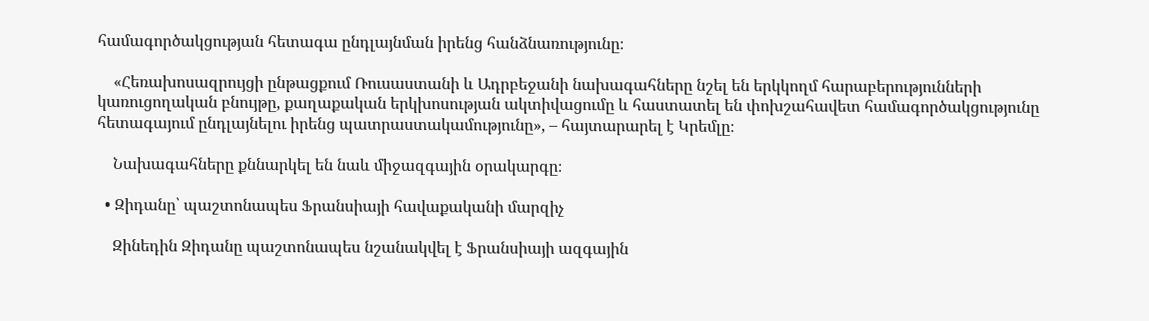համագործակցության հետագա ընդլայնման իրենց հանձնառությունը։

    «Հեռախոսազրույցի ընթացքում Ռուսաստանի և Ադրբեջանի նախագահները նշել են երկկողմ հարաբերությունների կառուցողական բնույթը, քաղաքական երկխոսության ակտիվացումը և հաստատել են փոխշահավետ համագործակցությունը հետագայում ընդլայնելու իրենց պատրաստակամությունը», – հայտարարել է Կրեմլը։

    Նախագահները քննարկել են նաև միջազգային օրակարգը։

  • Զիդանը՝ պաշտոնապես Ֆրանսիայի հավաքականի մարզիչ

    Զինեդին Զիդանը պաշտոնապես նշանակվել է Ֆրանսիայի ազգային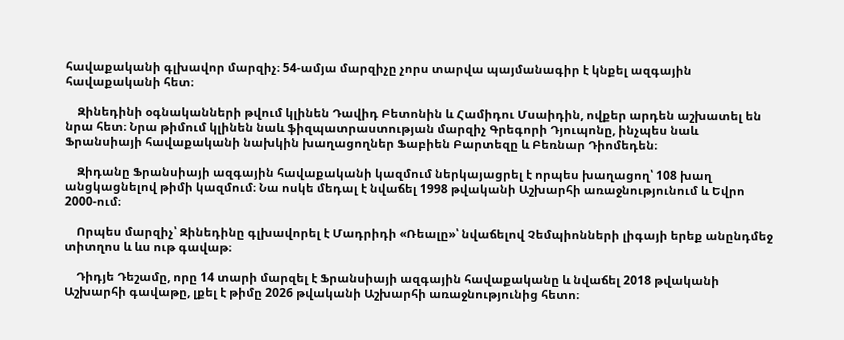հավաքականի գլխավոր մարզիչ։ 54-ամյա մարզիչը չորս տարվա պայմանագիր է կնքել ազգային հավաքականի հետ։

    Զինեդինի օգնականների թվում կլինեն Դավիդ Բետոնին և Համիդու Մսաիդին, ովքեր արդեն աշխատել են նրա հետ։ Նրա թիմում կլինեն նաև ֆիզպատրաստության մարզիչ Գրեգորի Դյուպոնը, ինչպես նաև Ֆրանսիայի հավաքականի նախկին խաղացողներ Ֆաբիեն Բարտեզը և Բեռնար Դիոմեդեն։

    Զիդանը Ֆրանսիայի ազգային հավաքականի կազմում ներկայացրել է որպես խաղացող՝ 108 խաղ անցկացնելով թիմի կազմում։ Նա ոսկե մեդալ է նվաճել 1998 թվականի Աշխարհի առաջնությունում և Եվրո 2000-ում։

    Որպես մարզիչ՝ Զինեդինը գլխավորել է Մադրիդի «Ռեալը»՝ նվաճելով Չեմպիոնների լիգայի երեք անընդմեջ տիտղոս և ևս ութ գավաթ։

    Դիդյե Դեշամը, որը 14 տարի մարզել է Ֆրանսիայի ազգային հավաքականը և նվաճել 2018 թվականի Աշխարհի գավաթը, լքել է թիմը 2026 թվականի Աշխարհի առաջնությունից հետո։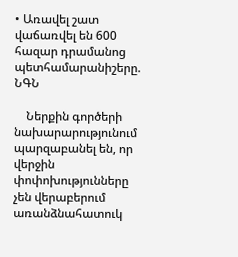• Առավել շատ վաճառվել են 600 հազար դրամանոց պետհամարանիշերը. ՆԳՆ

    Ներքին գործերի նախարարությունում պարզաբանել են, որ վերջին փոփոխությունները չեն վերաբերում առանձնահատուկ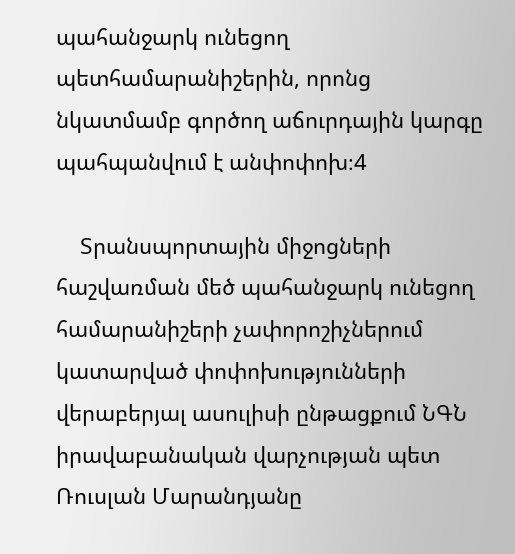պահանջարկ ունեցող պետհամարանիշերին, որոնց նկատմամբ գործող աճուրդային կարգը պահպանվում է անփոփոխ։4

    Տրանսպորտային միջոցների հաշվառման մեծ պահանջարկ ունեցող համարանիշերի չափորոշիչներում կատարված փոփոխությունների վերաբերյալ ասուլիսի ընթացքում ՆԳՆ իրավաբանական վարչության պետ Ռուսլան Մարանդյանը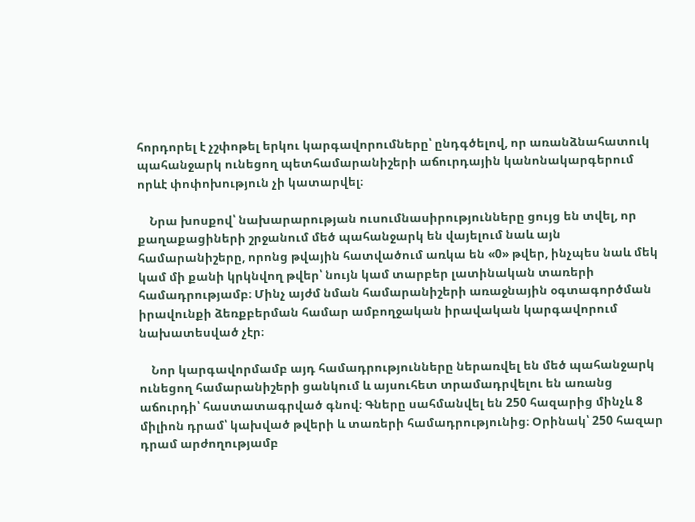հորդորել է չշփոթել երկու կարգավորումները՝ ընդգծելով, որ առանձնահատուկ պահանջարկ ունեցող պետհամարանիշերի աճուրդային կանոնակարգերում որևէ փոփոխություն չի կատարվել։

    Նրա խոսքով՝ նախարարության ուսումնասիրությունները ցույց են տվել, որ քաղաքացիների շրջանում մեծ պահանջարկ են վայելում նաև այն համարանիշերը, որոնց թվային հատվածում առկա են «0» թվեր, ինչպես նաև մեկ կամ մի քանի կրկնվող թվեր՝ նույն կամ տարբեր լատինական տառերի համադրությամբ։ Մինչ այժմ նման համարանիշերի առաջնային օգտագործման իրավունքի ձեռքբերման համար ամբողջական իրավական կարգավորում նախատեսված չէր։

    Նոր կարգավորմամբ այդ համադրությունները ներառվել են մեծ պահանջարկ ունեցող համարանիշերի ցանկում և այսուհետ տրամադրվելու են առանց աճուրդի՝ հաստատագրված գնով։ Գները սահմանվել են 250 հազարից մինչև 8 միլիոն դրամ՝ կախված թվերի և տառերի համադրությունից։ Օրինակ՝ 250 հազար դրամ արժողությամբ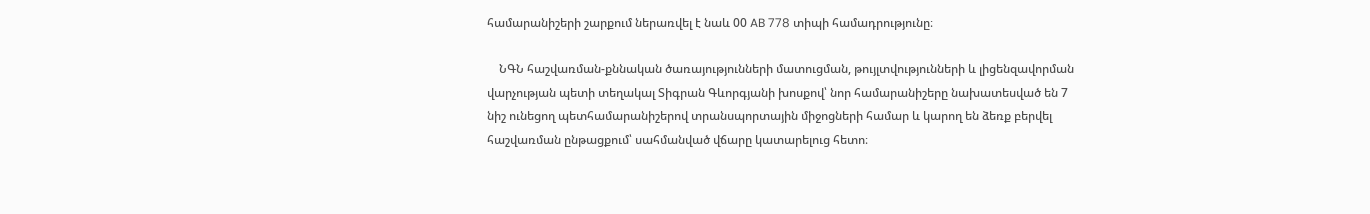համարանիշերի շարքում ներառվել է նաև 00 AB 778 տիպի համադրությունը։

    ՆԳՆ հաշվառման-քննական ծառայությունների մատուցման, թույլտվությունների և լիցենզավորման վարչության պետի տեղակալ Տիգրան Գևորգյանի խոսքով՝ նոր համարանիշերը նախատեսված են 7 նիշ ունեցող պետհամարանիշերով տրանսպորտային միջոցների համար և կարող են ձեռք բերվել հաշվառման ընթացքում՝ սահմանված վճարը կատարելուց հետո։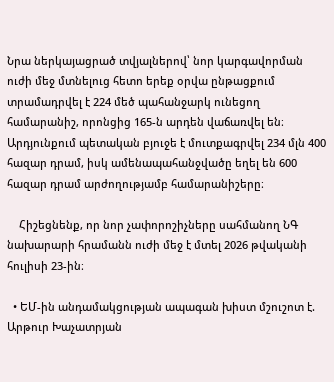Նրա ներկայացրած տվյալներով՝ նոր կարգավորման ուժի մեջ մտնելուց հետո երեք օրվա ընթացքում տրամադրվել է 224 մեծ պահանջարկ ունեցող համարանիշ, որոնցից 165-ն արդեն վաճառվել են։ Արդյունքում պետական բյուջե է մուտքագրվել 234 մլն 400 հազար դրամ, իսկ ամենապահանջվածը եղել են 600 հազար դրամ արժողությամբ համարանիշերը։

    Հիշեցնենք, որ նոր չափորոշիչները սահմանող ՆԳ նախարարի հրամանն ուժի մեջ է մտել 2026 թվականի հուլիսի 23-ին։

  • ԵՄ-ին անդամակցության ապագան խիստ մշուշոտ է. Արթուր Խաչատրյան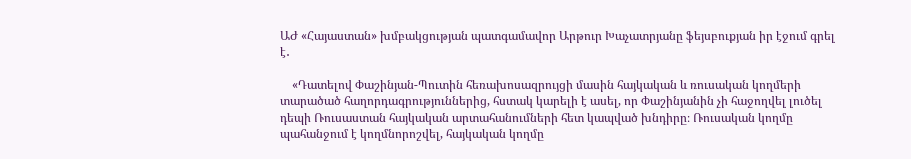ԱԺ «Հայաստան» խմբակցության պատգամավոր Արթուր Խաչատրյանը ֆեյսբուքյան իր էջում գրել է․

    «Դատելով Փաշինյան-Պուտին հեռախոսազրույցի մասին հայկական և ռուսական կողմերի տարածած հաղորդագրություններից, հստակ կարելի է ասել, որ Փաշինյանին չի հաջողվել լուծել դեպի Ռուսաստան հայկական արտահանումների հետ կապված խնդիրը։ Ռուսական կողմը պահանջում է կողմնորոշվել, հայկական կողմը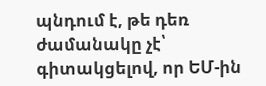պնդում է, թե դեռ ժամանակը չէ՝ գիտակցելով, որ ԵՄ-ին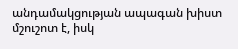անդամակցության ապագան խիստ մշուշոտ է, իսկ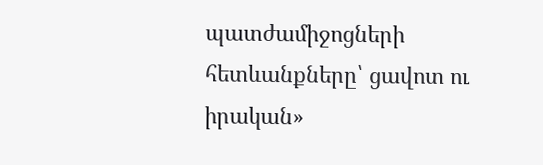պատժամիջոցների հետևանքները՝ ցավոտ ու իրական»